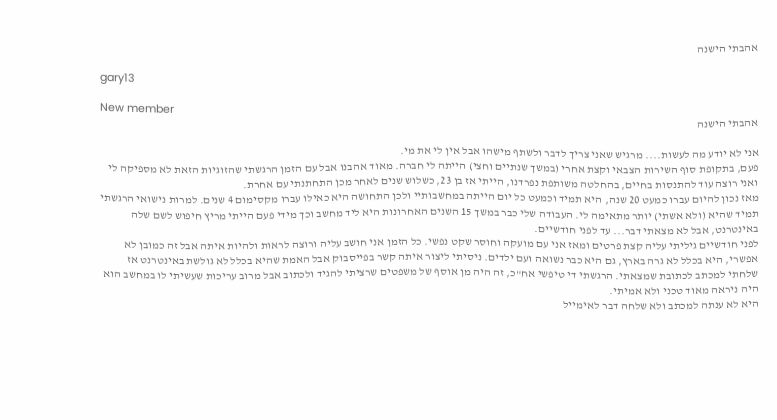אהבתי הישנה

gary13

New member
אהבתי הישנה

אני לא יודע מה לעשות.... מרגיש שאני צריך לדבר ולשתף מישהו אבל אין לי את מי.
פעם, בתקופת סוף השירות הצבאי וקצת אחרי (במשך שנתיים וחצי) הייתה לי חברה. מאוד אהבנו אבל עם הזמן הרגשתי שהזוגיות הזאת לא מספיקה לי ואני רוצה עוד להתנסות בחיים, בהחלטה משותפת נפרדנו, הייתי אז בן 23, כשלוש שנים לאחר מכן התחתנתי עם אחרת.
מאז נכון להיום עברו כמעט 20 שנה, היא תמיד וכמעט כל יום הייתה במחשבותיי ולכן התחושה היא כאילו עברו מקסימום 4 שנים. למרות נישואי הרגשתי תמיד שהיא (ולא אשתי) יותר מתאימה לי. העבודה שלי כבר במשך 15 השנים האחרונות היא ליד מחשב וכך מידי פעם הייתי מריץ חיפוש לשם שלה באינטרנט, אבל לא מצאתי דבר... עד לפני חודשיים.
לפני חודשיים גיליתי עליה קצת פרטים ומאז אני עם מועקה וחוסר שקט נפשי. כל הזמן אני חושב עליה ורוצה לראות ולהיות איתה אבל זה כמובן לא אפשרי, היא בכלל לא גרה בארץ, גם היא כבר נשואה ועם ילדים. ניסיתי ליצור איתה קשר בפייסבוק אבל האמת שהיא בכלל לא גולשת באינטרנט אז שלחתי למכתב לכתובת שמצאתי. הרגשתי די טיפשי אח"כ, זה היה מן אוסף של משפטים שרציתי להגיד ולכתוב אבל מרוב עריכות שעשיתי לו במחשב הוא היה ניראה מאוד טכני ולא אמיתי.
היא לא ענתה למכתב ולא שלחה דבר לאימייל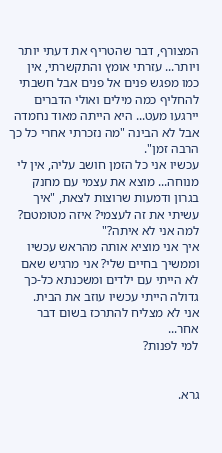המצורף, דבר שהטריף את דעתי יותר ויותר... עזרתי אומץ והתקשרתי, אין כמו מפגש פנים אל פנים אבל חשבתי להחליף כמה מילים ואולי הדברים יירגעו מעט... היא הייתה מאוד נחמדה אבל לא הבינה "מה נזכרתי אחרי כל כך הרבה זמן".
עכשיו אני כל הזמן חושב עליה, אין לי מנוחה... מוצא את עצמי עם מחנק בגרון ודמעות שרוצות לצאת, "איך עשיתי את זה לעצמי? איזה מטומטם? למה אני לא איתה?"
איך אני מוציא אותה מהראש עכשיו וממשיך בחיים שלי? אני מרגיש שאם לא הייתי עם ילדים ומשכנתא כל-כך גדולה הייתי עכשיו עוזב את הבית.
אני לא מצליח להתרכז בשום דבר אחר...
למי לפנות?


גרא.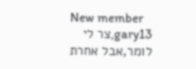New member
gary13,צר לי לומר,אבל אחרת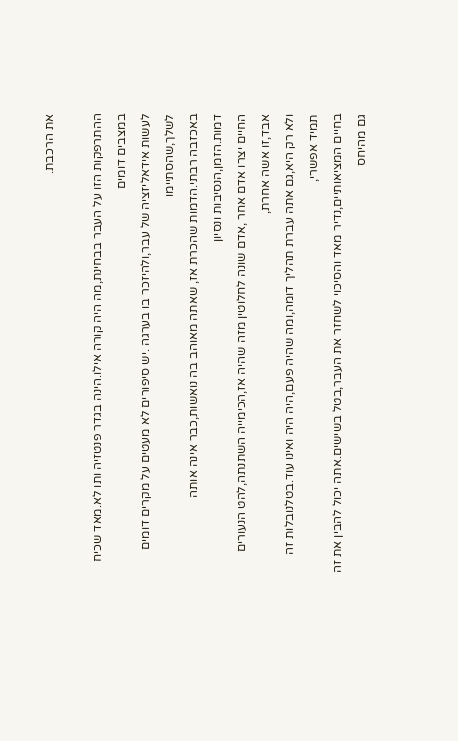את הרכבת.

ההתרפקות הזו על העבר בבחינת,מה היה קורה אילו.הינה בגדר פנטזיה ותו לא.מאד שכיח במצבים דומים
לעשות אידאליזציה של עבר,ולהיזכר בו בערגה .יש סיפורים לא מעטים על מקרים דומים לשלך,שהסתיימו
באכזבה רבתי.הדמות שהכרת אז, שאתה מאוהב בה נואשות,כבר אינה אותה דמות.הזמן,הנסיבות ונסיון
החיים יצרו אדם אחר ,אדם שונה לחלוטין מזה שהיה אז,הכימייה השתנתה,להט הנעורים אבד,זו אשה אחרת,
ולא רק היא,גם אתה עברת תהליך דומה,ומה שהיה פעם,היה היה ואינו עוד.בטלנובלות זה תמיד אפשרי,
בחיים המציאותיים,נדיר מאד והסיכוי לשחזר את העבר,בטל בשישים.אתה יכול להבין את זה גם מהיחס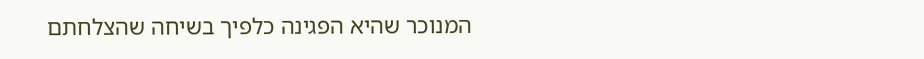המנוכר שהיא הפגינה כלפיך בשיחה שהצלחתם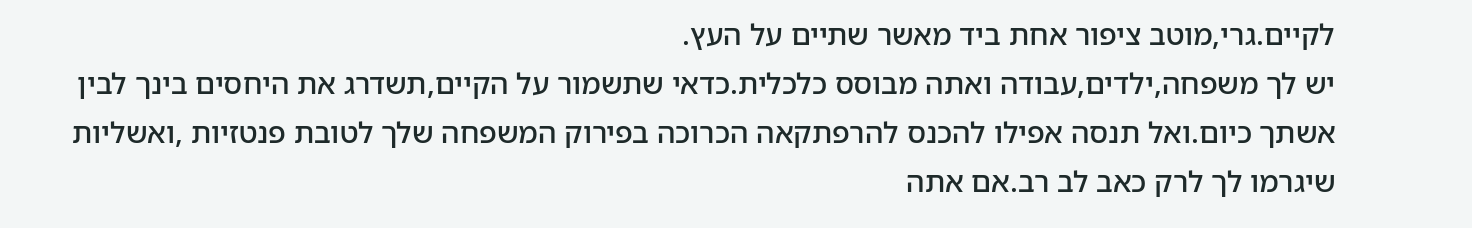לקיים.גרי,מוטב ציפור אחת ביד מאשר שתיים על העץ.
יש לך משפחה,ילדים,עבודה ואתה מבוסס כלכלית.כדאי שתשמור על הקיים,תשדרג את היחסים בינך לבין
אשתך כיום.ואל תנסה אפילו להכנס להרפתקאה הכרוכה בפירוק המשפחה שלך לטובת פנטזיות ,ואשליות
שיגרמו לך לרק כאב לב רב.אם אתה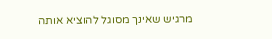מרגיש שאינך מסוגל להוציא אותה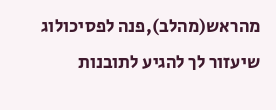מהראש(מהלב),פנה לפסיכולוג
שיעזור לך להגיע לתובנות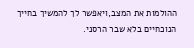ההולמות את המצב,ויאפשר לך להמשיך בחייך הנוכחיים בלא שבר הרסני.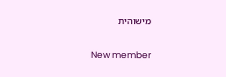מישוהית

New member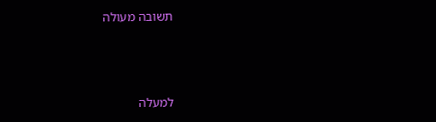תשובה מעולה



למעלה